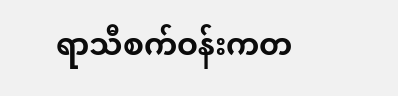ရာသီစက်ဝန်းကတ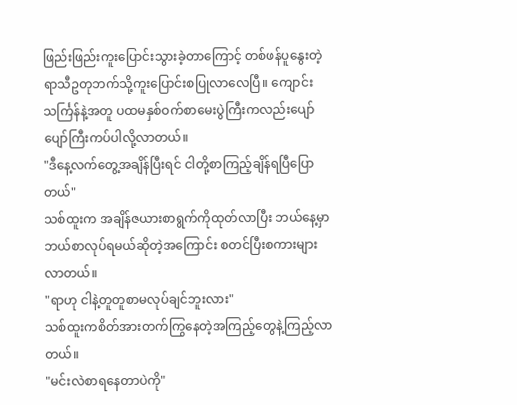ဖြည်းဖြည်းကူးပြောင်းသွားခဲ့တာကြောင့် တစ်ဖန်ပူနွေးတဲ့ရာသီဥတုဘက်သို့ကူးပြောင်းစပြုလာလေပြီ။ ကျောင်းသင်္ကြန်နဲ့အတူ ပထမနှစ်ဝက်စာမေးပွဲကြီးကလည်းပျော်ပျော်ကြီးကပ်ပါလို့လာတယ်။
"ဒီနေ့လက်တွေ့အချိန်ပြီးရင် ငါတို့စာကြည့်ချိန်ရပြီပြောတယ်"
သစ်ထူးက အချိန်ဇယားစာရွက်ကိုထုတ်လာပြီး ဘယ်နေ့မှာဘယ်စာလုပ်ရမယ်ဆိုတဲ့အကြောင်း စတင်ပြီးစကားများလာတယ်။
"ရာဟု ငါနဲ့တူတူစာမလုပ်ချင်ဘူးလား"
သစ်ထူးကစိတ်အားတက်ကြွနေတဲ့အကြည့်တွေနဲ့ကြည့်လာတယ်။
"မင်းလဲစာရနေတာပဲကို"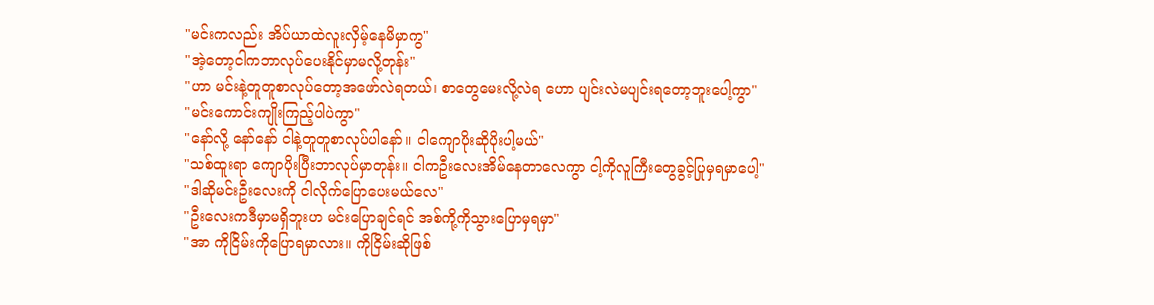"မင်းကလည်း အိပ်ယာထဲလူးလှိမ့်နေမိမှာကွ"
"အဲ့တော့ငါကဘာလုပ်ပေးနိုင်မှာမလို့တုန်း"
"ဟာ မင်းနဲ့တူတူစာလုပ်တော့အဖော်လဲရတယ်၊ စာတွေမေးလို့လဲရ ဟော ပျင်းလဲမပျင်းရတော့ဘူးပေါ့ကွာ"
"မင်းကောင်းကျိုးကြည့်ပါပဲကွာ"
"နော်လို့ နော်နော် ငါနဲ့တူတူစာလုပ်ပါနော်။ ငါကျောပိုးဆိုပိုးပါ့မယ်"
"သစ်ထူးရာ ကျောပိုးပြီးဘာလုပ်မှာတုန်း။ ငါကဦးလေးအိမ်နေတာလေကွာ ငါ့ကိုလူကြီးတွေခွင့်ပြုမှရမှာပေါ့"
"ဒါဆိုမင်းဦးလေးကို ငါလိုက်ပြောပေးမယ်လေ"
"ဦးလေးကဒီမှာမရှိဘူးဟ မင်းပြောချင်ရင် အစ်ကို့ကိုသွားပြောမှရမှာ"
"အာ ကိုငြိမ်းကိုပြောရမှာလား။ ကိုငြိမ်းဆိုဖြစ်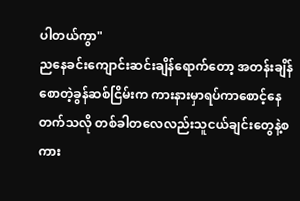ပါတယ်ကွာ"
ညနေခင်းကျောင်းဆင်းချိန်ရောက်တော့ အတန်းချိန်စောတဲ့ခွန်ဆစ်ငြိမ်းက ကားနားမှာရပ်ကာစောင့်နေတက်သလို တစ်ခါတလေလည်းသူငယ်ချင်းတွေနဲ့စကား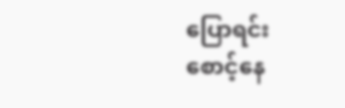ပြောရင်း
စောင့်နေ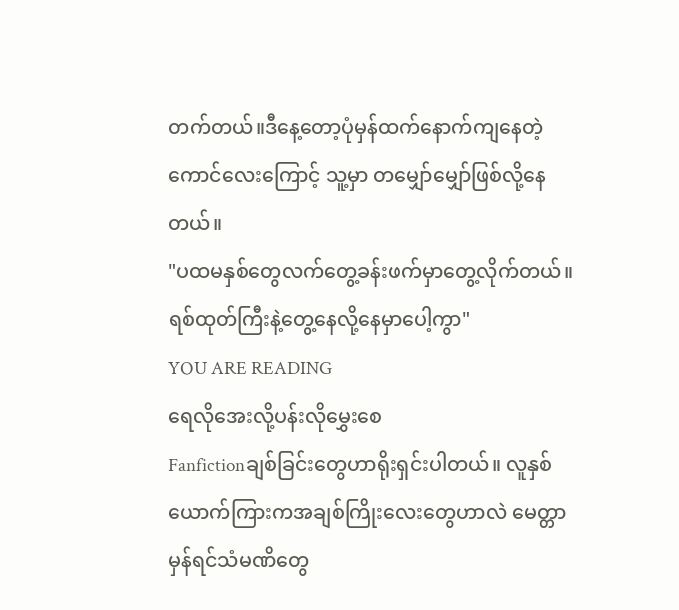တက်တယ်။ဒီနေ့တော့ပုံမှန်ထက်နောက်ကျနေတဲ့ကောင်လေးကြောင့် သူ့မှာ တမျှော်မျှော်ဖြစ်လို့နေတယ်။
"ပထမနှစ်တွေလက်တွေ့ခန်းဖက်မှာတွေ့လိုက်တယ်။ ရစ်ထုတ်ကြီးနဲ့တွေ့နေလို့နေမှာပေါ့ကွာ"
YOU ARE READING
ရေလိုအေးလို့ပန်းလိုမွှေးစေ
Fanfictionချစ်ခြင်းတွေဟာရိုးရှင်းပါတယ်။ လူနှစ်ယောက်ကြားကအချစ်ကြိုးလေးတွေဟာလဲ မေတ္တာမှန်ရင်သံမဏိတွေ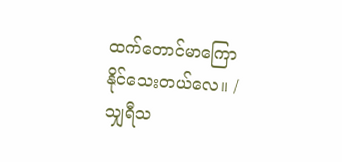ထက်တောင်မာကြောနိုင်သေးတယ်လေ။ /သျှရီသ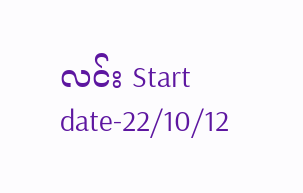လင်း Start date-22/10/12